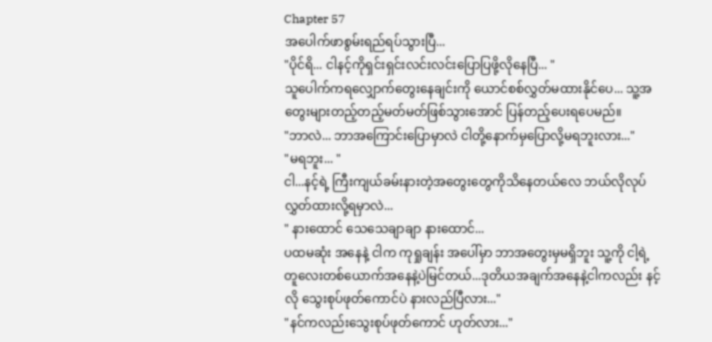Chapter 57
အပေါက်ဖာစွမ်းရည်ရပ်သွားပြီ...
"ပိုင်ရိ... ငါနင့်ကိုရှင်းရှင်းလင်းလင်းပြောပြဖို့လိုနေပြီ... "
သူပေါက်ကရလျှောက်တွေးနေချင်းကို ယောင်စစ်လွှတ်မထားနိုင်ပေ... သူ့အတွေးများတည့်တည့်မတ်မတ်ဖြစ်သွားအောင် ပြန်တည့်ပေးရပေမည်။
"ဘာလဲ... ဘာအကြောင်းပြောမှာလဲ ငါတို့နောက်မှပြောလို့မရဘူးလား..."
"မရဘူး... "
ငါ...နင့်ရဲ့ ကြီးကျယ်ခမ်းနားတဲ့အတွေးတွေကိုသိနေတယ်လေ ဘယ်လိုလုပ်လွှတ်ထားလို့ရမှာလဲ...
" နားထောင် သေသေချာချာ နားထောင်...
ပထမဆုံး အနေနဲ့ ငါက ကုရှုချန်း အပေါ်မှာ ဘာအတွေးမှမရှိဘူး သူ့ကို ငါ့ရဲ့ တူလေးတစ်ယောက်အနေနဲ့ပဲမြင်တယ်...ဒုတိယအချက်အနေနဲ့ငါကလည်း နင့်လို သွေးစုပ်ဖုတ်ကောင်ပဲ နားလည်ပြီလား..."
"နင်ကလည်းသွေးစုပ်ဖုတ်ကောင် ဟုတ်လား..."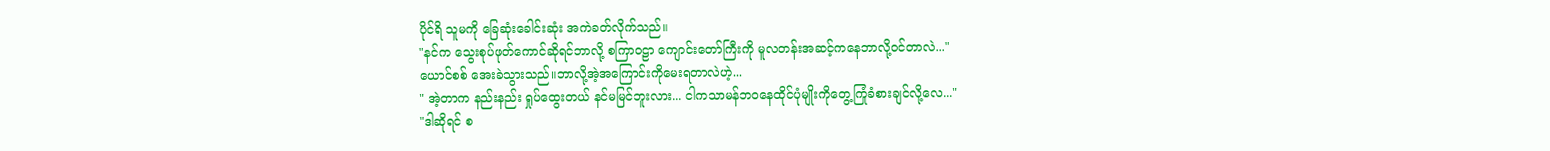ပိုင်ရိ သူမကို ခြေဆုံးခေါင်းဆုံး အကဲခတ်လိုက်သည်။
"နင်က သွေးစုပ်ဖုတ်ကောင်ဆိုရင်ဘာလို့ စကြာဝဠာ ကျောင်းတော်ကြီးကို မူလတန်းအဆင့်ကနေဘာလို့ဝင်တာလဲ..."
ယောင်စစ် အေးခဲသွားသည်။ဘာလို့အဲ့အကြောင်းကိုမေးရတာလဲဟဲ့...
" အဲ့တာက နည်းနည်း ရှုပ်ထွေးတယ် နင်မမြင်ဘူးလား... ငါကသာမန်ဘဝနေထိုင်ပုံမျိုးကိုတွေ့ကြုံခံစားချင်လို့လေ..."
"ဒါဆိုရင် စ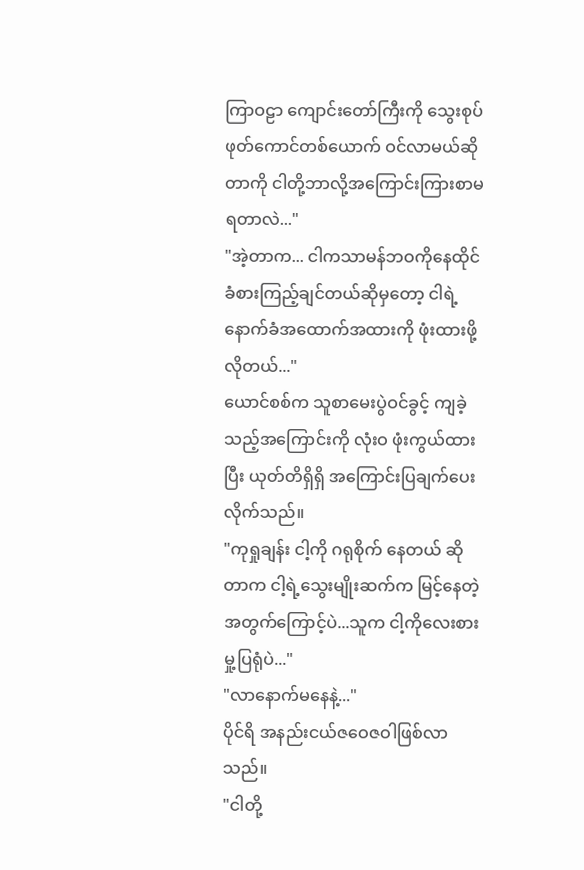ကြာဝဠာ ကျောင်းတော်ကြီးကို သွေးစုပ်ဖုတ်ကောင်တစ်ယောက် ဝင်လာမယ်ဆိုတာကို ငါတို့ဘာလို့အကြောင်းကြားစာမရတာလဲ..."
"အဲ့တာက... ငါကသာမန်ဘဝကိုနေထိုင် ခံစားကြည့်ချင်တယ်ဆိုမှတော့ ငါရဲ့နောက်ခံအထောက်အထားကို ဖုံးထားဖို့လိုတယ်..."
ယောင်စစ်က သူစာမေးပွဲဝင်ခွင့် ကျခဲ့သည့်အကြောင်းကို လုံးဝ ဖုံးကွယ်ထားပြီး ယုတ်တိရှိရှိ အကြောင်းပြချက်ပေးလိုက်သည်။
"ကုရှုချန်း ငါ့ကို ဂရုစိုက် နေတယ် ဆိုတာက ငါ့ရဲ့သွေးမျိုးဆက်က မြင့်နေတဲ့အတွက်ကြောင့်ပဲ...သူက ငါ့ကိုလေးစားမှု့ပြရုံပဲ..."
"လာနောက်မနေနဲ့..."
ပိုင်ရိ အနည်းငယ်ဇဝေဇဝါဖြစ်လာသည်။
"ငါတို့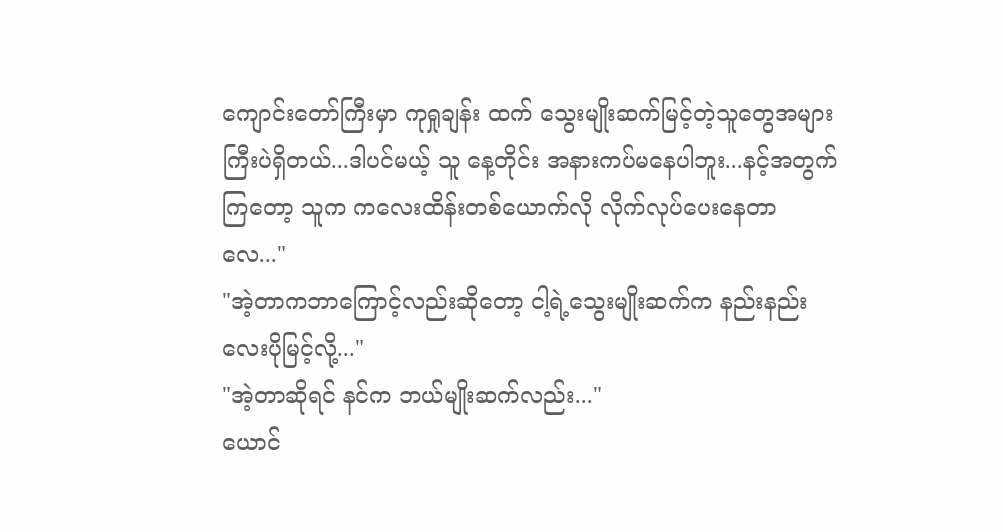ကျောင်းတော်ကြီးမှာ ကုရှုချန်း ထက် သွေးမျိုးဆက်မြင့်တဲ့သူတွေအများကြီးပဲရှိတယ်...ဒါပင်မယ့် သူ နေ့တိုင်း အနားကပ်မနေပါဘူး...နင့်အတွက်ကြတော့ သူက ကလေးထိန်းတစ်ယောက်လို လိုက်လုပ်ပေးနေတာလေ..."
"အဲ့တာကဘာကြောင့်လည်းဆိုတော့ ငါ့ရဲ့သွေးမျိုးဆက်က နည်းနည်း လေးပိုမြင့်လို့..."
"အဲ့တာဆိုရင် နင်က ဘယ်မျိုးဆက်လည်း..."
ယောင်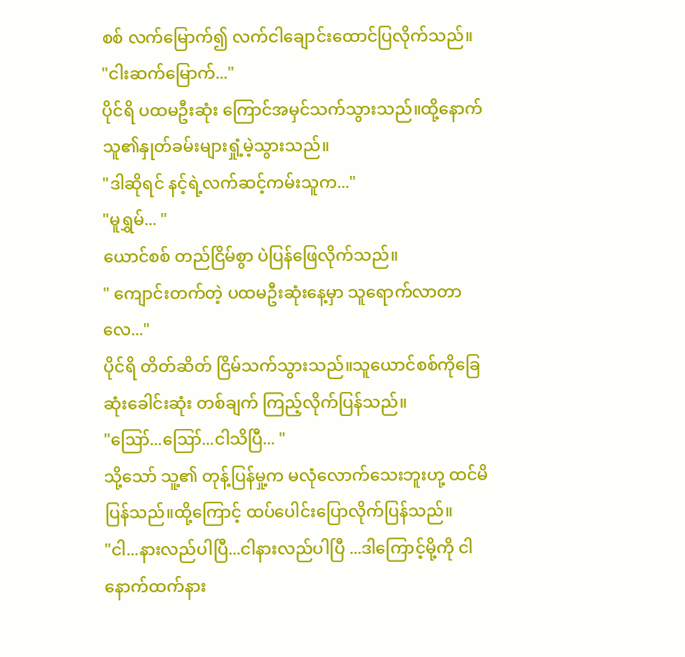စစ် လက်မြောက်၍ လက်ငါချောင်းထောင်ပြလိုက်သည်။
"ငါးဆက်မြောက်..."
ပိုင်ရိ ပထမဦးဆုံး ကြောင်အမှင်သက်သွားသည်။ထို့နောက် သူ၏နှုတ်ခမ်းများရှုံ့မဲ့သွားသည်။
"ဒါဆိုရင် နင့်ရဲ့လက်ဆင့်ကမ်းသူက..."
"မူရွှမ်... "
ယောင်စစ် တည်ငြိမ်စွာ ပဲပြန်ဖြေလိုက်သည်။
" ကျောင်းတက်တဲ့ ပထမဦးဆုံးနေ့မှာ သူရောက်လာတာလေ..."
ပိုင်ရိ တိတ်ဆိတ် ငြိမ်သက်သွားသည်။သူယောင်စစ်ကိုခြေဆုံးခေါင်းဆုံး တစ်ချက် ကြည့်လိုက်ပြန်သည်။
"ဪ...ဪ...ငါသိပြီ... "
သို့သော် သူ့၏ တုန့်ပြန်မှု့က မလုံလောက်သေးဘူးဟု့ ထင်မိပြန်သည်။ထို့ကြောင့် ထပ်ပေါင်းပြောလိုက်ပြန်သည်။
"ငါ...နားလည်ပါပြီ...ငါနားလည်ပါပြီ ...ဒါကြောင့်မို့ကို ငါနောက်ထက်နား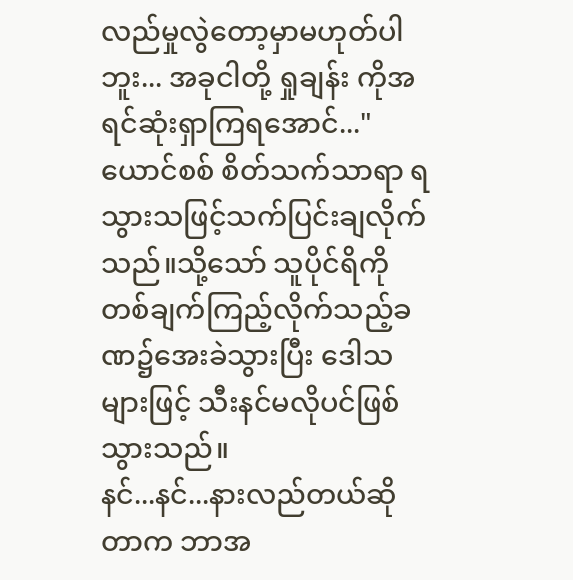လည်မှုလွဲတော့မှာမဟုတ်ပါဘူး... အခုငါတို့ ရှုချန်း ကိုအရင်ဆုံးရှာကြရအောင်..."
ယောင်စစ် စိတ်သက်သာရာ ရသွားသဖြင့်သက်ပြင်းချလိုက်သည်။သို့သော် သူပိုင်ရိကို တစ်ချက်ကြည့်လိုက်သည့်ခဏ၌အေးခဲသွားပြီး ဒေါသများဖြင့် သီးနင်မလိုပင်ဖြစ်သွားသည်။
နင်...နင်...နားလည်တယ်ဆိုတာက ဘာအ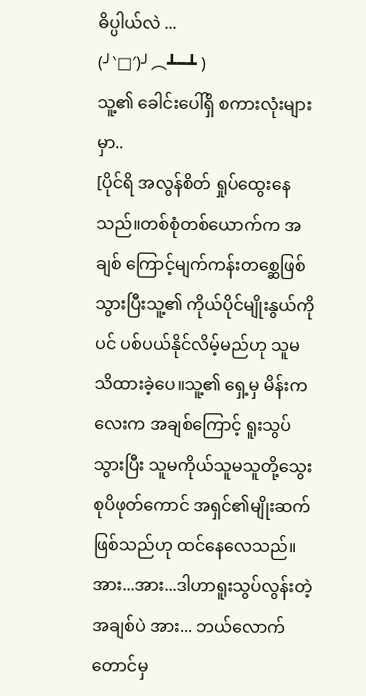ဓိပ္ပါယ်လဲ ...
(╯‵□′)╯︵┻━┻ )
သူ့၏ ခေါင်းပေါ်ရှိ စကားလုံးများမှာ..
[ပိုင်ရိ အလွန်စိတ် ရှုပ်ထွေးနေသည်။တစ်စုံတစ်ယောက်က အချစ် ကြောင့်မျက်ကန်းတစ္ဆေဖြစ်သွားပြီးသူ့၏ ကိုယ်ပိုင်မျိုးနွယ်ကိုပင် ပစ်ပယ်နိုင်လိမ့်မည်ဟု သူမသိထားခဲ့ပေ။သူ့၏ ရှေ့မှ မိန်းကလေးက အချစ်ကြောင့် ရူးသွပ် သွားပြီး သူမကိုယ်သူမသူတို့သွေးစုပိဖုတ်ကောင် အရှင်၏မျိုးဆက်ဖြစ်သည်ဟု ထင်နေလေသည်။ အား...အား...ဒါဟာရူးသွပ်လွန်းတဲ့အချစ်ပဲ အား... ဘယ်လောက်တောင်မှ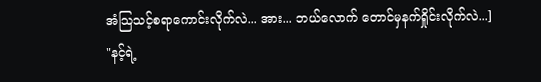အံသြသင့်စရာကောင်းလိုက်လဲ... အား... ဘယ်လောက် တောင်မှနက်ရှိုင်းလိုက်လဲ...]
"နင့်ရဲ့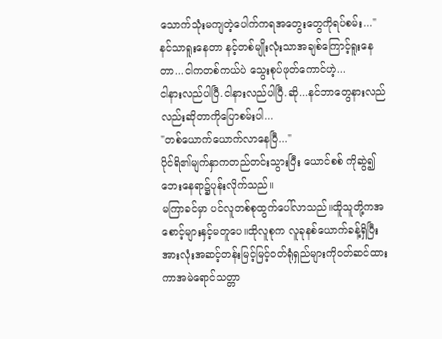သောက်သုံးမကျတဲ့ပေါက်ကရအတွေးတွေကိုရပ်စမ်း..."
နင်သာရူးနေတာ နင့်တစ်မျိုးလုံးသာအချစ်ကြောင့်ရူးနေတာ...ငါကတစ်ကယ်ပဲ သွေးစုပ်ဖုတ်ကောင်ဟဲ့...
ငါနားလည်ပါပြီ.ငါနားလည်ပါပြီ.ဆို...နင်ဘာတွေနားလည်လည်းဆိုတာကိုပြောစမ်းပါ...
"တစ်ယောက်ယောက်လာနေပြီ..."
ပိုင်ရိ၏မျက်နှာကတည်တင်းသွားပြီး ယောင်စစ် ကိုဆွဲ၍ဘေးနေရာ၌ပုန်းလိုက်သည်။
မကြာခင်မှာ ပင်လူတစ်စုထွက်ပေါ်လာသည်။ထိူသူတို့ကအစောင့်များနှင့်မတူပေ။ထိုလူစုက လူခုနစ်ယောက်ခန့်ရှိပြီးအားလုံးအဆင့်တန်းမြင့်မြင့်ဝတ်ရုံရှည်များကိုဝတ်ဆင်ထားကာအမဲရောင်သတ္တာ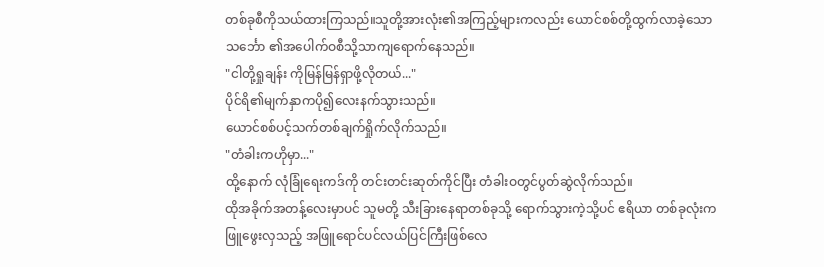တစ်ခုစီကိုသယ်ထားကြသည်။သူတို့အားလုံး၏အကြည့်များကလည်း ယောင်စစ်တို့ထွက်လာခဲ့သော သင်္ဘော ၏အပေါက်ဝစီသို့သာကျရောက်နေသည်။
"ငါတို့ရှုချန်း ကိုမြန်မြန်ရှာဖို့လိုတယ်..."
ပိုင်ရိ၏မျက်နှာကပို၍လေးနက်သွားသည်။
ယောင်စစ်ပင့်သက်တစ်ချက်ရှိုက်လိုက်သည်။
"တံခါးကဟိုမှာ..."
ထို့နောက် လုံခြုံရေးကဒ်ကို တင်းတင်းဆုတ်ကိုင်ပြီး တံခါးဝတွင်ပွတ်ဆွဲလိုက်သည်။
ထိုအခိုက်အတန့်လေးမှာပင် သူမတို့ သီးခြားနေရာတစ်ခုသို့ ရောက်သွားကဲ့သို့ပင် ဧရိယာ တစ်ခုလုံးက ဖြူဖွေးလှသည့် အဖြူရောင်ပင်လယ်ပြင်ကြီးဖြစ်လေ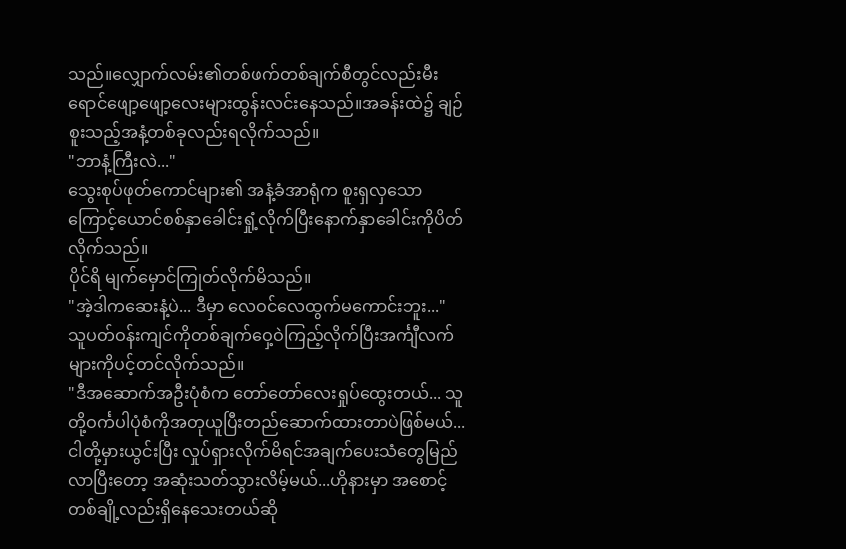သည်။လျှောက်လမ်း၏တစ်ဖက်တစ်ချက်စီတွင်လည်းမီးရောင်ဖျော့ဖျော့လေးများထွန်းလင်းနေသည်။အခန်းထဲ၌ ချဉ်စူးသည့်အနံ့တစ်ခုလည်းရလိုက်သည်။
"ဘာနံ့ကြီးလဲ..."
သွေးစုပ်ဖုတ်ကောင်များ၏ အနံ့ခံအာရုံက စူးရှလှသောကြောင့်ယောင်စစ်နှာခေါင်းရှုံ့လိုက်ပြီးနောက်နှာခေါင်းကိုပိတ်လိုက်သည်။
ပိုင်ရိ မျက်မှောင်ကြုတ်လိုက်မိသည်။
"အဲ့ဒါကဆေးနံ့ပဲ... ဒီမှာ လေဝင်လေထွက်မကောင်းဘူး..."
သူပတ်ဝန်းကျင်ကိုတစ်ချက်ဝှေ့ဝဲကြည့်လိုက်ပြီးအင်္ကျီလက်များကိုပင့်တင်လိုက်သည်။
"ဒီအဆောက်အဦးပုံစံက တော်တော်လေးရှုပ်ထွေးတယ်... သူတို့ဝင်္ကပါပုံစံကိုအတုယူပြီးတည်ဆောက်ထားတာပဲဖြစ်မယ်...ငါတို့မှားယွင်းပြီး လှုပ်ရှားလိုက်မိရင်အချက်ပေးသံတွေမြည်လာပြီးတော့ အဆုံးသတ်သွားလိမ့်မယ်...ဟိုနားမှာ အစောင့်တစ်ချို့လည်းရှိနေသေးတယ်ဆို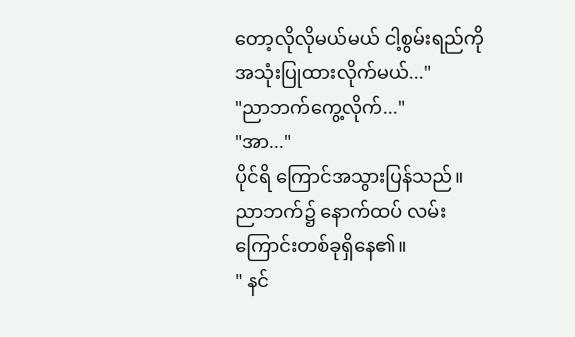တော့လိုလိုမယ်မယ် ငါ့စွမ်းရည်ကို အသုံးပြုထားလိုက်မယ်..."
"ညာဘက်ကွေ့လိုက်..."
"အာ..."
ပိုင်ရိ ကြောင်အသွားပြန်သည်။
ညာဘက်၌ နောက်ထပ် လမ်းကြောင်းတစ်ခုရှိနေ၏။
" နင်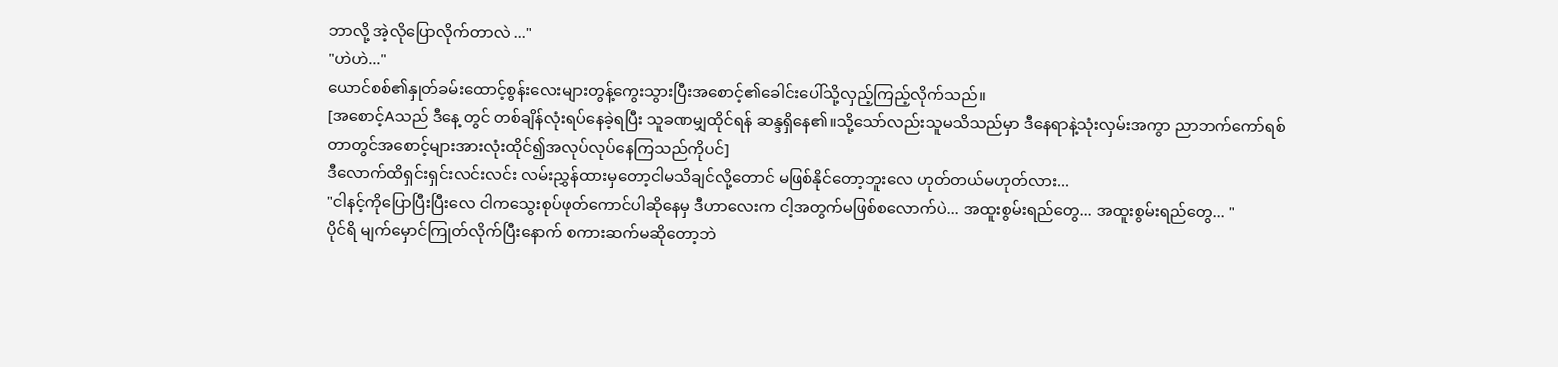ဘာလို့ အဲ့လိုပြောလိုက်တာလဲ ..."
"ဟဲဟဲ..."
ယောင်စစ်၏နှုတ်ခမ်းထောင့်စွန်းလေးများတွန့်ကွေးသွားပြီးအစောင့်၏ခေါင်းပေါ်သို့လှည့်ကြည့်လိုက်သည်။
[အစောင့်Aသည် ဒီနေ့ တွင် တစ်ချိန်လုံးရပ်နေခဲ့ရပြီး သူခဏမျှထိုင်ရန် ဆန္ဒရှိနေ၏။သို့သော်လည်းသူမသိသည်မှာ ဒီနေရာနဲ့သုံးလှမ်းအကွာ ညာဘက်ကော်ရစ်တာတွင်အစောင့်များအားလုံးထိုင်၍အလုပ်လုပ်နေကြသည်ကိုပင်]
ဒီလောက်ထိရှင်းရှင်းလင်းလင်း လမ်းညွှန်ထားမှတော့ငါမသိချင်လို့တောင် မဖြစ်နိုင်တော့ဘူးလေ ဟုတ်တယ်မဟုတ်လား...
"ငါနင့်ကိုပြောပြီးပြီးလေ ငါကသွေးစုပ်ဖုတ်ကောင်ပါဆိုနေမှ ဒီဟာလေးက ငါ့အတွက်မဖြစ်စလောက်ပဲ... အထူးစွမ်းရည်တွေ... အထူးစွမ်းရည်တွေ... "
ပိုင်ရိ မျက်မှောင်ကြုတ်လိုက်ပြီးနောက် စကားဆက်မဆိုတော့ဘဲ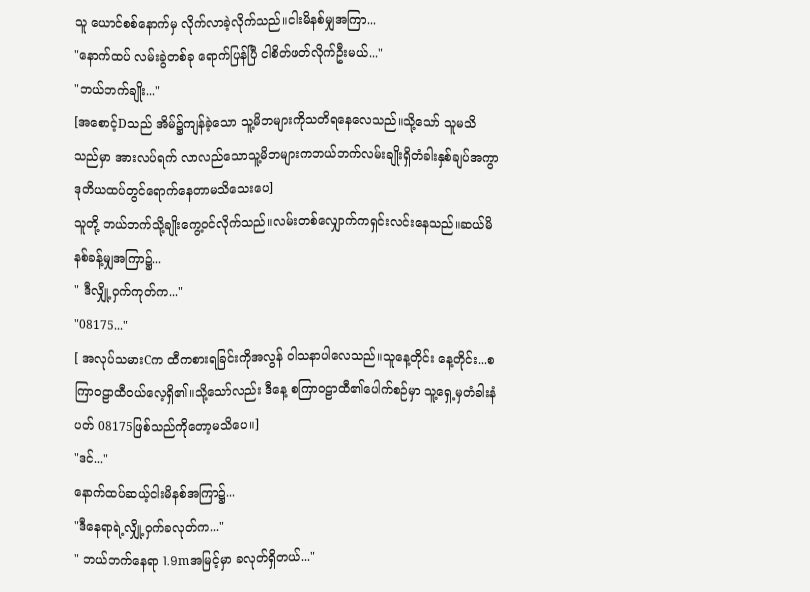သူ ယောင်စစ်နောက်မှ လိုက်လာခဲ့လိုက်သည်။ငါးမိနစ်မျှအကြာ...
"နောက်ထပ် လမ်းခွဲတစ်ခု ရောက်ပြန်ပြီ ငါစိတ်ဖတ်လိုက်ဦးမယ်..."
"ဘယ်ဘက်ချိုး..."
[အစောင့်Dသည် အိမ်၌ကျန်ခဲ့သော သူ့မိဘများကိုသတိရနေလေသည်။သို့သော် သူမသိ သည်မှာ အားလပ်ရက် လာလည်သောသူ့မိဘများကဘယ်ဘက်လမ်းချိုးရှိတံခါးနှစ်ချပ်အကွာ ဒုတိယထပ်တွင်ရောက်နေတာမသိသေးပေ]
သူတို့ ဘယ်ဘက်သို့ချိုးကွေ့ဝင်လိုက်သည်။လမ်းတစ်လျှောက်ကရှင်းလင်းနေသည်။ဆယ်မိနစ်ခန့်မျှအကြာ၌...
" ဒီလျှို့ဝှက်ကုတ်က..."
"08175..."
[ အလုပ်သမားCက ထီကစားရခြင်းကိုအလွန် ဝါသနာပါလေသည်။သူနေ့တိုင်း နေ့တိုင်း...စကြာဝဠာထီဝယ်လေ့ရှိ၏။သို့သော်လည်း ဒီနေ့ စကြာဝဠာထီ၏ပေါက်စဉ်မှာ သူ့ရှေ့မှတံခါးနံပတ် 08175ဖြစ်သည်ကိုတော့မသိပေ။]
"ဒင်..."
နောက်ထပ်ဆယ့်ငါးမိနစ်အကြာ၌...
"ဒီနေရာရဲ့လျှို့ဝှက်ခလုတ်က..."
" ဘယ်ဘက်နေရာ 1.9mအမြင့်မှာ ခလုတ်ရှိတယ်..."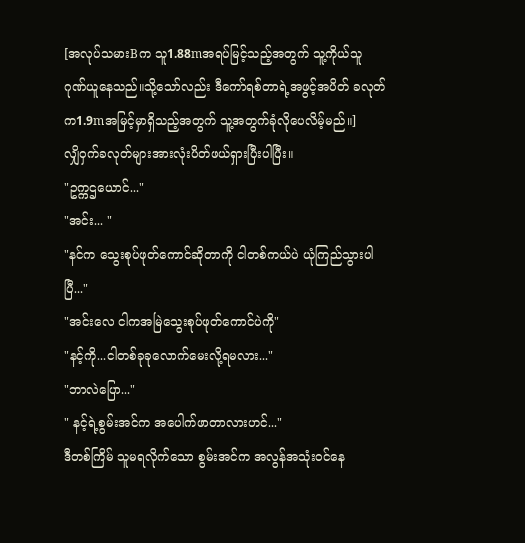[အလုပ်သမားBက သူ1.88mအရပ်မြင့်သည့်အတွက် သူ့ကိုယ်သူ ဂုဏ်ယူနေသည်။သို့သော်လည်း ဒီကော်ရစ်တာရဲ့အဖွင့်အပိတ် ခလုတ်က1.9mအမြင့်မှာရှိသည့်အတွက် သူ့အတွက်ခုံလိုပေလိမ့်မည်။]
လျှိဝှက်ခလုတ်များအားလုံးပိတ်ဖယ်ရှားပြီးပါပြီး။
"ဥက္ကဌယောင်..."
"အင်း... "
"နင်က သွေးစုပ်ဖုတ်ကောင်ဆိုတာကို ငါတစ်ကယ်ပဲ ယုံကြည်သွားပါပြီ..."
"အင်းလေ ငါကအမြဲသွေးစုပ်ဖုတ်ကောင်ပဲကို"
"နင့်ကို...ငါတစ်ခုခုလောက်မေးလို့ရမလား..."
"ဘာလဲပြော..."
" နင့်ရဲ့စွမ်းအင်က အပေါက်ဖာတာလားဟင်..."
ဒီတစ်ကြိမ် သူမရလိုက်သော စွမ်းအင်က အလွန်အသုံးဝင်နေ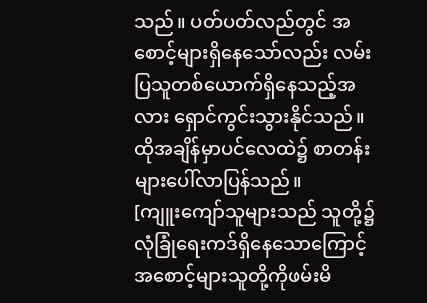သည်။ ပတ်ပတ်လည်တွင် အစောင့်များရှိနေသော်လည်း လမ်းပြသူတစ်ယောက်ရှိနေသည့်အလား ရှောင်ကွင်းသွားနိုင်သည်။
ထိုအချိန်မှာပင်လေထဲ၌ စာတန်းများပေါ်လာပြန်သည်။
[ကျူးကျော်သူများသည် သူတို့၌ လုံခြုံရေးကဒ်ရှိနေသောကြောင့် အစောင့်များသူတို့ကိုဖမ်းမိ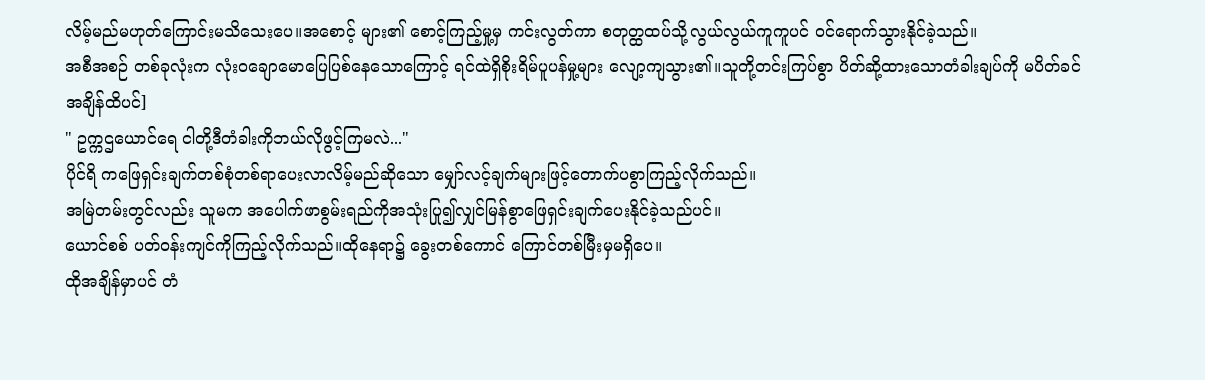လိမ့်မည်မဟုတ်ကြောင်းမသိသေးပေ။အစောင့် များ၏ စောင့်ကြည့်မှု့မှ ကင်းလွတ်ကာ စတုတ္ထထပ်သို့လွယ်လွယ်ကူကူပင် ဝင်ရောက်သွားနိုင်ခဲ့သည်။
အစီအစဉ် တစ်ခုလုံးက လုံးဝချောမောပြေပြစ်နေသောကြောင့် ရင်ထဲရှိစိုးရိမ်ပူပန်မှု့များ လျော့ကျသွား၏။သူတို့တင်းကြပ်စွာ ပိတ်ဆို့ထားသောတံခါးချပ်ကို မပိတ်ခင်အချိန်ထိပင်]
" ဥက္ကဌယောင်ရေ ငါတို့ဒီတံခါးကိုဘယ်လိုဖွင့်ကြမလဲ..."
ပိုင်ရိ ကဖြေရှင်းချက်တစ်စုံတစ်ရာပေးလာလိမ့်မည်ဆိုသော မျှော်လင့်ချက်များဖြင့်တောက်ပစွာကြည့်လိုက်သည်။
အမြဲတမ်းတွင်လည်း သူမက အပေါက်ဖာစွမ်းရည်ကိုအသုံးပြု၍လျှင်မြန်စွာဖြေရှင်းချက်ပေးနိုင်ခဲ့သည်ပင်။
ယောင်စစ် ပတ်ဝန်းကျင်ကိုကြည့်လိုက်သည်။ထိုနေရာ၌ ခွေးတစ်ကောင် ကြောင်တစ်မြီးမှမရှိပေ။
ထိုအချိန်မှာပင် တံ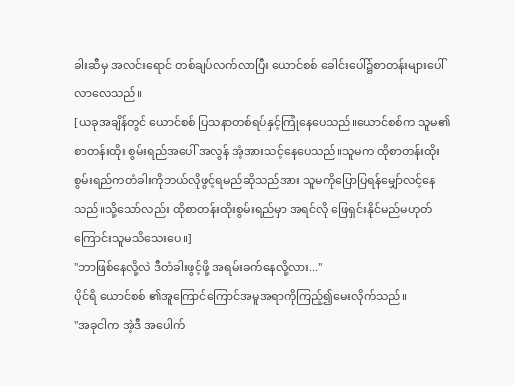ခါးဆီမှ အလင်းရောင် တစ်ချပ်လက်လာပြီး ယောင်စစ် ခေါင်းပေါ်၌စာတန်းများပေါ်လာလေသည်။
[ယခုအချိန်တွင် ယောင်စစ် ပြသနာတစ်ရပ်နှင့်ကြုံနေပေသည်။ယောင်စစ်က သူမ၏ စာတန်းထိုး စွမ်းရည်အပေါ် အလွန် အံ့အားသင့်နေပေသည်။သူမက ထိုစာတန်းထိုးစွမ်းရည်ကတံခါးကိုဘယ်လိုဖွင့်ရမည်ဆိုသည်အား သူမကိုပြောပြရန်မျှော်လင့်နေသည်။သို့သော်လည်း ထိုစာတန်းထိုးစွမ်းရည်မှာ အရင်လို ဖြေရှင်းနိုင်မည်မဟုတ်ကြောင်းသူမသိသေးပေ။]
"ဘာဖြစ်နေလို့လဲ ဒီတံခါးဖွင့်ဖို့ အရမ်းခက်နေလို့လား..."
ပိုင်ရိ ယောင်စစ် ၏အူကြောင်ကြောင်အမူအရာကိုကြည့်၍မေးလိုက်သည်။
"အခုငါက အဲ့ဒီ အပေါက်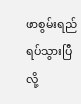ဖာစွမ်းရည်ရပ်သွားပြီလို့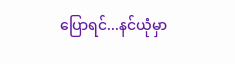ပြောရင်...နင်ယုံမှာ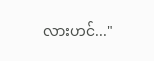လားဟင်..."